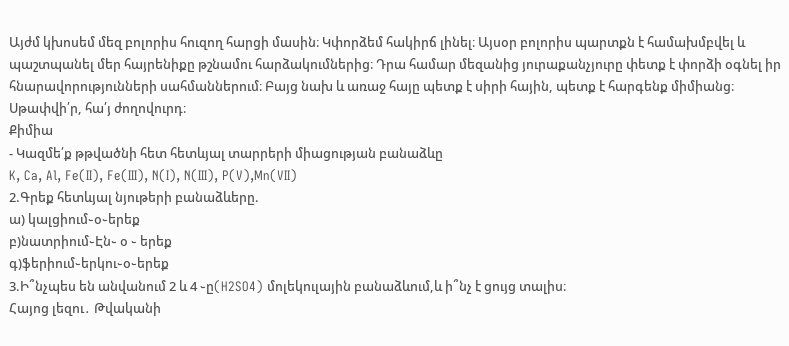Այժմ կխոսեմ մեզ բոլորիս հուզող հարցի մասին։ Կփորձեմ հակիրճ լինել։ Այսօր բոլորիս պարտքն է համախմբվել և պաշտպանել մեր հայրենիքը թշնամու հարձակումներից։ Դրա համար մեզանից յուրաքանչյուրը փետք է փորձի օգնել իր հնարավորությունների սահմաններում։ Բայց նախ և առաջ հայը պետք է սիրի հային, պետք է հարգենք միմիանց։
Սթափվի՛ր, հա՛յ ժողովուրդ։
Քիմիա
- Կազմե՛ք թթվածնի հետ հետևյալ տարրերի միացության բանաձևը
K, Ca, Al, Fe(II), Fe(III), N(I), N(III), P(V),Mn(VII)
2.Գրեք հետևյալ նյութերի բանաձևերը.
ա) կալցիում֊օ֊երեք
բ)նատրիում֊Էն֊ օ ֊ երեք
գ)ֆերիում֊երկու֊օ֊երեք
3.Ի՞նչպես են անվանում 2 և 4 ֊ը(H2SO4) մոլեկուլային բանաձևում,և ի՞նչ է ցույց տալիս։
Հայոց լեզու․ Թվականի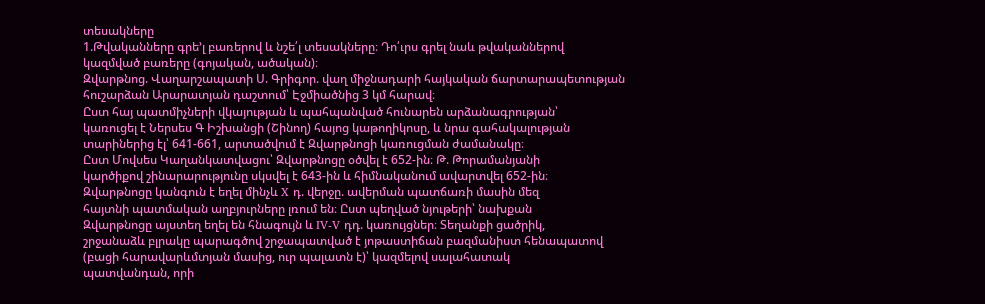տեսակները
1.Թվականները գրե’լ բառերով և նշե՛լ տեսակները։ Դո՛ւրս գրել նաև թվականներով
կազմված բառերը (գոյական, ածական)։
Զվարթնոց. Վաղարշապատի Ս. Գրիգոր. վաղ միջնադարի հայկական ճարտարապետության
հուշարձան Արարատյան դաշտում՝ Էջմիածնից 3 կմ հարավ։
Ըստ հայ պատմիչների վկայության և պահպանված հունարեն արձանագրության՝
կառուցել է Ներսես Գ Իշխանցի (Շինող) հայոց կաթողիկոսը, և նրա գահակալության
տարիներից էլ՝ 641-661, արտածվում է Զվարթնոցի կառուցման ժամանակը։
Ըստ Մովսես Կաղանկատվացու՝ Զվարթնոցը օծվել է 652-ին։ Թ. Թորամանյանի
կարծիքով շինարարությունը սկսվել է 643-ին և հիմնականում ավարտվել 652-ին։
Զվարթնոցը կանգուն է եղել մինչև X դ. վերջը. ավերման պատճառի մասին մեզ
հայտնի պատմական աղբյուրները լռում են։ Ըստ պեղված նյութերի՝ նախքան
Զվարթնոցը այստեղ եղել են հնագույն և IV-V դդ. կառույցներ։ Տեղանքի ցածրիկ,
շրջանաձև բլրակը պարագծով շրջապատված է յոթաստիճան բազմանիստ հենապատով
(բացի հարավարևմտյան մասից, ուր պալատն է)՝ կազմելով սալահատակ
պատվանդան, որի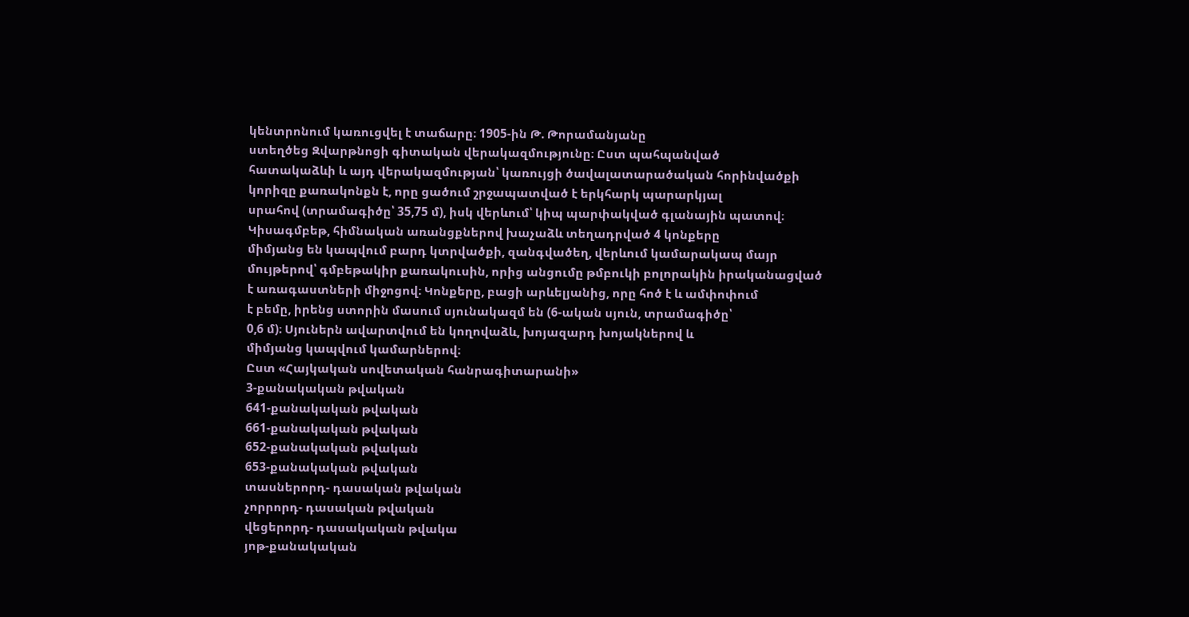կենտրոնում կառուցվել է տաճարը։ 1905-ին Թ. Թորամանյանը
ստեղծեց Զվարթնոցի գիտական վերակազմությունը։ Ըստ պահպանված
հատակաձևի և այդ վերակազմության՝ կառույցի ծավալատարածական հորինվածքի
կորիզը քառակոնքն է, որը ցածում շրջապատված է երկհարկ պարարկյալ
սրահով (տրամագիծը՝ 35,75 մ), իսկ վերևում՝ կիպ պարփակված գլանային պատով։
Կիսագմբեթ, հիմնական առանցքներով խաչաձև տեղադրված 4 կոնքերը
միմյանց են կապվում բարդ կտրվածքի, զանգվածեղ, վերևում կամարակապ մայր
մույթերով՝ գմբեթակիր քառակուսին, որից անցումը թմբուկի բոլորակին իրականացված
է առագաստների միջոցով։ Կոնքերը, բացի արևելյանից, որը հոծ է և ամփոփում
է բեմը, իրենց ստորին մասում սյունակազմ են (6-ական սյուն, տրամագիծը՝
0,6 մ)։ Սյուներն ավարտվում են կողովաձև, խոյազարդ խոյակներով և
միմյանց կապվում կամարներով։
Ըստ «Հայկական սովետական հանրագիտարանի»
3-քանակական թվական
641-քանակական թվական
661-քանակական թվական
652-քանակական թվական
653-քանակական թվական
տասներորդ- դասական թվական
չորրորդ- դասական թվական
վեցերորդ- դասակական թվակա
յոթ-քանակական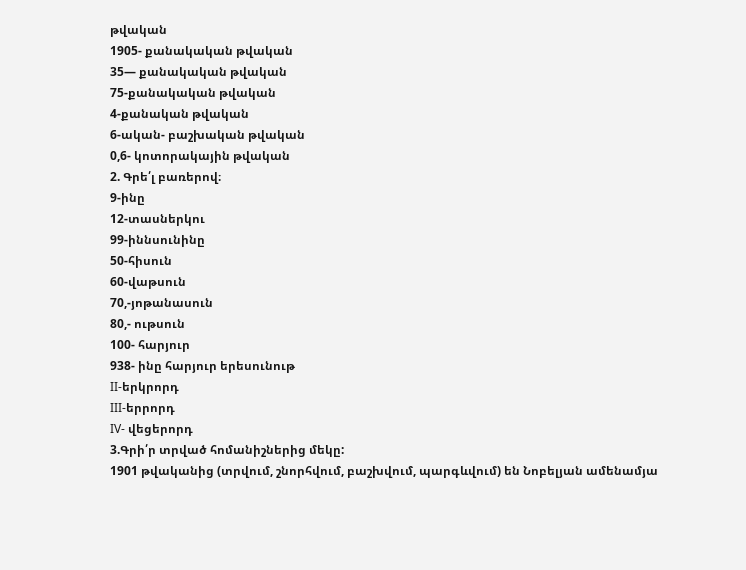թվական
1905- քանակական թվական
35— քանակական թվական
75-քանակական թվական
4-քանական թվական
6-ական- բաշխական թվական
0,6- կոտորակային թվական
2. Գրե՛լ բառերով։
9-ինը
12-տասներկու
99-իննսունինը
50-հիսուն
60-վաթսուն
70,-յոթանասուն
80,- ութսուն
100- հարյուր
938- ինը հարյուր երեսունութ
II-երկրորդ
III-երրորդ
IV- վեցերորդ
3.Գրի՛ր տրված հոմանիշներից մեկը:
1901 թվականից (տրվում, շնորհվում, բաշխվում, պարգևվում) են Նոբելյան ամենամյա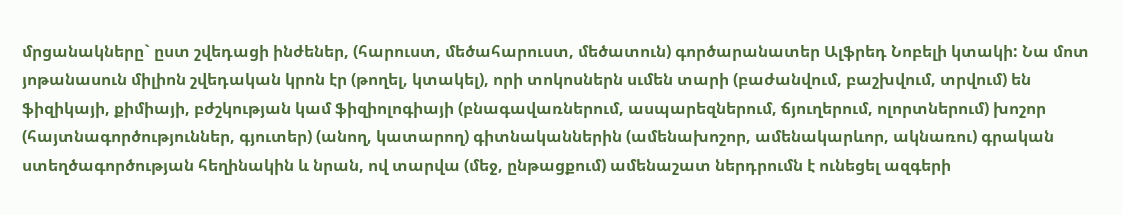մրցանակները` ըստ շվեդացի ինժեներ, (հարուստ, մեծահարուստ, մեծատուն) գործարանատեր Ալֆրեդ Նոբելի կտակի: Նա մոտ յոթանասուն միլիոն շվեդական կրոն էր (թողել, կտակել), որի տոկոսներն սւմեն տարի (բաժանվում, բաշխվում, տրվում) են ֆիզիկայի, քիմիայի, բժշկության կամ ֆիզիոլոգիայի (բնագավառներում, ասպարեզներում, ճյուղերում, ոլորտներում) խոշոր (հայտնագործություններ, գյուտեր) (անող, կատարող) գիտնականներին (ամենախոշոր, ամենակարևոր, ակնառու) գրական ստեղծագործության հեղինակին և նրան, ով տարվա (մեջ, ընթացքում) ամենաշատ ներդրումն է ունեցել ազգերի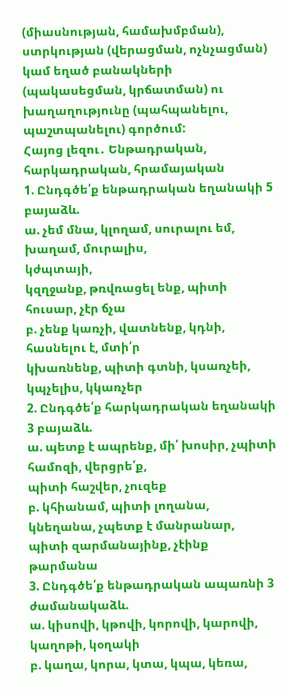(միասնության, համախմբման), ստրկության (վերացման, ոչնչացման) կամ եղած բանակների (պակասեցման, կրճատման) ու խաղաղությունը (պահպանելու, պաշտպանելու) գործում:
Հայոց լեզու․ Ենթադրական, հարկադրական, հրամայական
1. Ընդգծե՛ք ենթադրական եղանակի 5 բայաձև.
ա. չեմ մնա, կլողամ, սուրալու եմ, խաղամ, մուրալիս,
կժպտայի,
կզղջանք, թռվռացել ենք, պիտի հուսար, չէր ճչա
բ. չենք կառչի, վատնենք, կդնի, հասնելու է, մտի՛ր
կխառնենք, պիտի գտնի, կսառչեի, կպչելիս, կկառչեր
2. Ընդգծե՛ք հարկադրական եղանակի 3 բայաձև.
ա. պետք է ապրենք, մի՛ խոսիր, չպիտի համոզի, վերցրե՛ք,
պիտի հաշվեր, չուզեք
բ. կհիանամ, պիտի լողանա, կնեղանա, չպետք է մանրանար,
պիտի զարմանայինք, չէինք թարմանա
3. Ընդգծե՛ք ենթադրական ապառնի 3 ժամանակաձև.
ա. կիսովի, կթովի, կորովի, կարովի, կաղոթի, կօղակի
բ. կաղա, կորա, կտա, կպա, կեռա,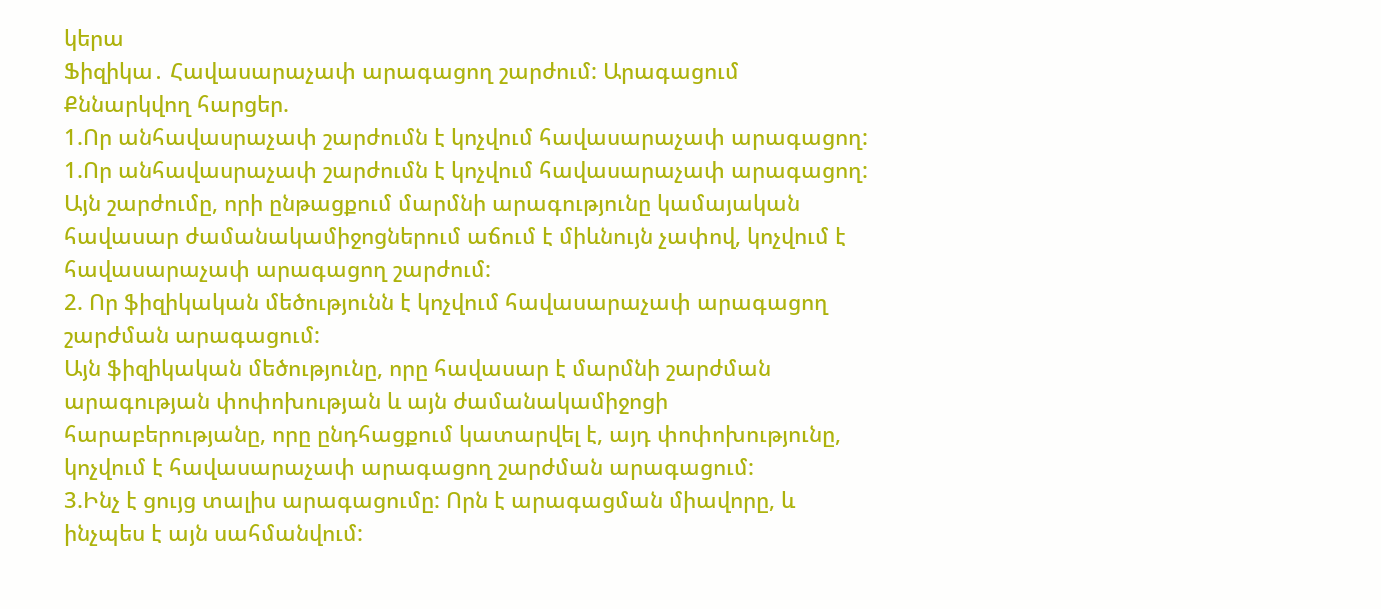կերա
Ֆիզիկա․ Հավասարաչափ արագացող շարժում: Արագացում
Քննարկվող հարցեր.
1.Որ անհավասրաչափ շարժումն է կոչվում հավասարաչափ արագացող:
1.Որ անհավասրաչափ շարժումն է կոչվում հավասարաչափ արագացող:
Այն շարժումը, որի ընթացքում մարմնի արագությունը կամայական հավասար ժամանակամիջոցներում աճում է միևնույն չափով, կոչվում է հավասարաչափ արագացող շարժում:
2. Որ ֆիզիկական մեծությունն է կոչվում հավասարաչափ արագացող շարժման արագացում:
Այն ֆիզիկական մեծությունը, որը հավասար է մարմնի շարժման արագության փոփոխության և այն ժամանակամիջոցի հարաբերությանը, որը ընդհացքում կատարվել է, այդ փոփոխությունը, կոչվում է հավասարաչափ արագացող շարժման արագացում:
3.Ինչ է ցույց տալիս արագացումը: Որն է արագացման միավորը, և ինչպես է այն սահմանվում: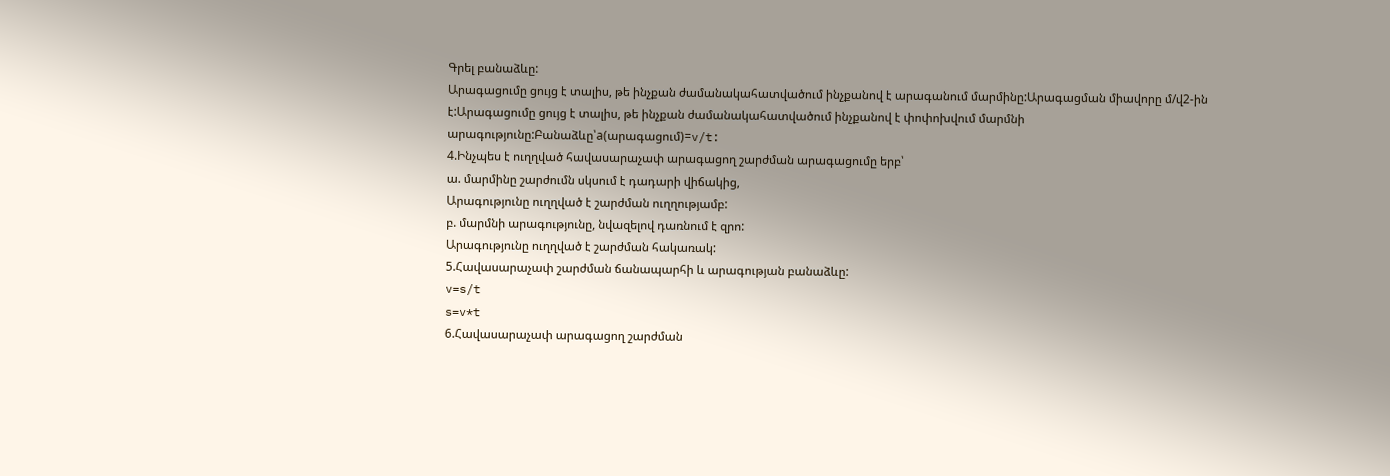Գրել բանաձևը:
Արագացումը ցույց է տալիս, թե ինչքան ժամանակահատվածում ինչքանով է արագանում մարմինը:Արագացման միավորը մ/վ2-ին է:Արագացումը ցույց է տալիս, թե ինչքան ժամանակահատվածում ինչքանով է փոփոխվում մարմնի արագությունը:Բանաձևը՝a(արագացում)=v/t:
4.Ինչպես է ուղղված հավասարաչափ արագացող շարժման արագացումը երբ՝
ա. մարմինը շարժումն սկսում է դադարի վիճակից,
Արագությունը ուղղված է շարժման ուղղությամբ:
բ. մարմնի արագությունը, նվազելով դառնում է զրո:
Արագությունը ուղղված է շարժման հակառակ:
5.Հավասարաչափ շարժման ճանապարհի և արագության բանաձևը:
v=s/t
s=v*t
6.Հավասարաչափ արագացող շարժման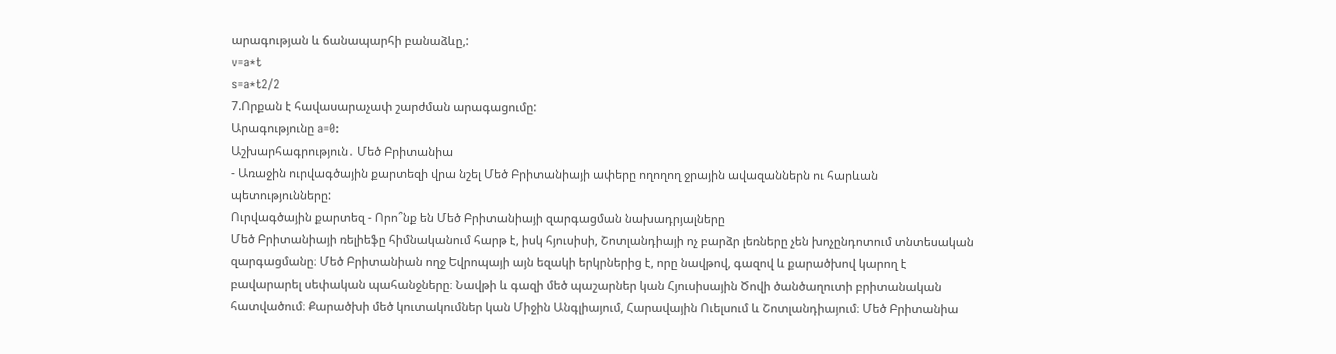արագության և ճանապարհի բանաձևը,:
v=a*t
s=a*t2/2
7.Որքան է հավասարաչափ շարժման արագացումը:
Արագությունը a=0:
Աշխարհագրություն․ Մեծ Բրիտանիա
- Առաջին ուրվագծային քարտեզի վրա նշել Մեծ Բրիտանիայի ափերը ողողող ջրային ավազաններն ու հարևան պետությունները:
Ուրվագծային քարտեզ - Որո՞նք են Մեծ Բրիտանիայի զարգացման նախադրյալները
Մեծ Բրիտանիայի ռելիեֆը հիմնականում հարթ է, իսկ հյուսիսի, Շոտլանդիայի ոչ բարձր լեռները չեն խոչընդոտում տնտեսական զարգացմանը։ Մեծ Բրիտանիան ողջ Եվրոպայի այն եզակի երկրներից է, որը նավթով, գազով և քարածխով կարող է բավարարել սեփական պահանջները։ Նավթի և գազի մեծ պաշարներ կան Հյուսիսային Ծովի ծանծաղուտի բրիտանական հատվածում։ Քարածխի մեծ կուտակումներ կան Միջին Անգլիայում, Հարավային Ուելսում և Շոտլանդիայում։ Մեծ Բրիտանիա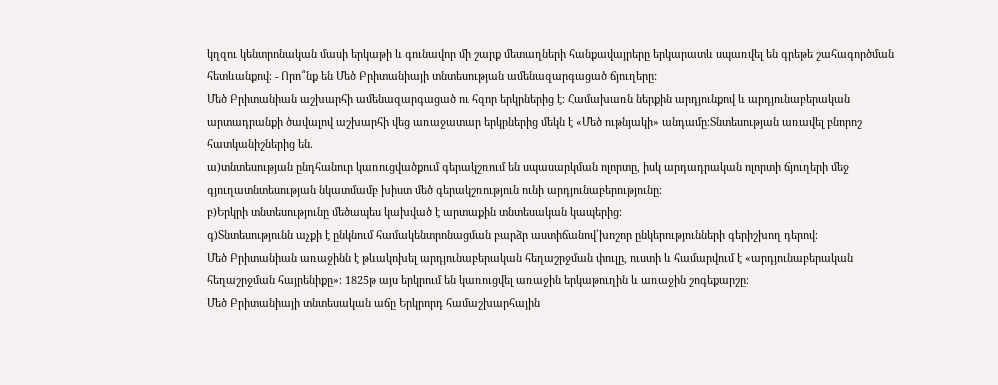կղզու կենտրոնական մասի երկաթի և գունավոր մի շարք մետաղների հանքավայրերը երկարատև սպառվել են գրեթե շահագործման հետևանքով։ - Որո՞նք են Մեծ Բրիտանիայի տնտեսության ամենազարգացած ճյուղերը:
Մեծ Բրիտանիան աշխարհի ամենազարգացած ու հզոր երկրներից է։ Համախառն ներքին արդյունքով և արդյունաբերական արտադրանքի ծավալով աշխարհի վեց առաջատար երկրներից մեկն է «Մեծ ութնյակի» անդամը։Տնտեսության առավել բնորոշ հատկանիշներից են.
ա)տնտեսության ընդհանուր կառուցվածքում գերակշռում են սպասարկման ոլորտը, իսկ արդադրական ոլորտի ճյուղերի մեջ գյուղատնտեսության նկատմամբ խիստ մեծ գերակշռություն ունի արդյունաբերությունը։
բ)Երկրի տնտեսությունը մեծապես կախված է արտաքին տնտեսական կապերից։
գ)Տնտեսությունն աչքի է ընկնում համակենտրոնացման բարձր աստիճանով՝խոշոր ընկերությունների գերիշխող դերով։
Մեծ Բրիտանիան առաջինն է թևակոխել արդյունաբերական հեղաշրջման փուլը, ուստի և համարվում է «արդյունաբերական հեղաշրջման հայրենիքը»։ 1825թ այս երկրում են կառուցվել առաջին երկաթուղին և առաջին շոգեքարշը։
Մեծ Բրիտանիայի տնտեսական աճը Երկրորդ համաշխարհային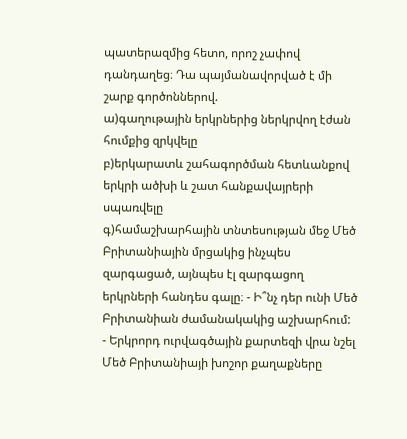պատերազմից հետո, որոշ չափով դանդաղեց։ Դա պայմանավորված է մի շարք գործոններով.
ա)գաղութային երկրներից ներկրվող էժան հումքից զրկվելը
բ)երկարատև շահագործման հետևանքով երկրի ածխի և շատ հանքավայրերի սպառվելը
գ)համաշխարհային տնտեսության մեջ Մեծ Բրիտանիային մրցակից ինչպես զարգացած, այնպես էլ զարգացող երկրների հանդես գալը։ - Ի՞նչ դեր ունի Մեծ Բրիտանիան ժամանակակից աշխարհում:
- Երկրորդ ուրվագծային քարտեզի վրա նշել Մեծ Բրիտանիայի խոշոր քաղաքները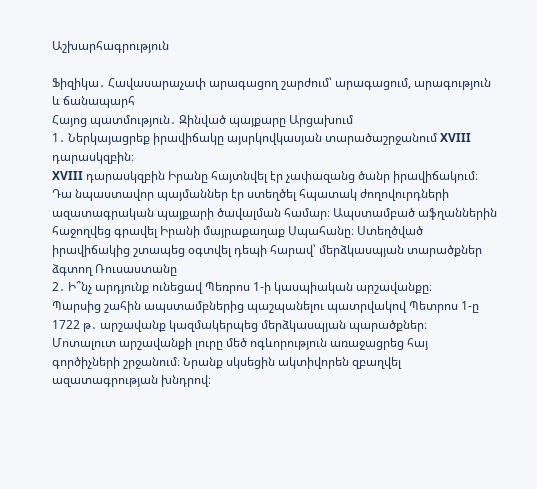Աշխարհագրություն

Ֆիզիկա․ Հավասարաչափ արագացող շարժում՝ արագացում, արագություն և ճանապարհ
Հայոց պատմություն․ Զինված պայքարը Արցախում
1․ Ներկայացրեք իրավիճակը այսրկովկասյան տարածաշրջանում XVIII դարասկզբին։
XVIII դարասկզբին Իրանը հայտնվել էր չափազանց ծանր իրավիճակում։ Դա նպաստավոր պայմաններ էր ստեղծել հպատակ ժողովուրդների ազատագրական պայքարի ծավալման համար։ Ապստամբած աֆղաններին հաջողվեց գրավել Իրանի մայրաքաղաք Սպահանը։ Ստեղծված իրավիճակից շտապեց օգտվել դեպի հարավ՝ մերձկասպյան տարածքներ ձգտող Ռուսաստանը
2․ Ի՞նչ արդյունք ունեցավ Պեռրոս 1-ի կասպիական արշավանքը։
Պարսից շահին ապստամբներից պաշպանելու պատրվակով Պետրոս 1-ը 1722 թ․ արշավանք կազմակերպեց մերձկասպյան պարածքներ։
Մոտալուտ արշավանքի լուրը մեծ ոգևորություն առաջացրեց հայ գործիչների շրջանում։ Նրանք սկսեցին ակտիվորեն զբաղվել ազատագրության խնդրով։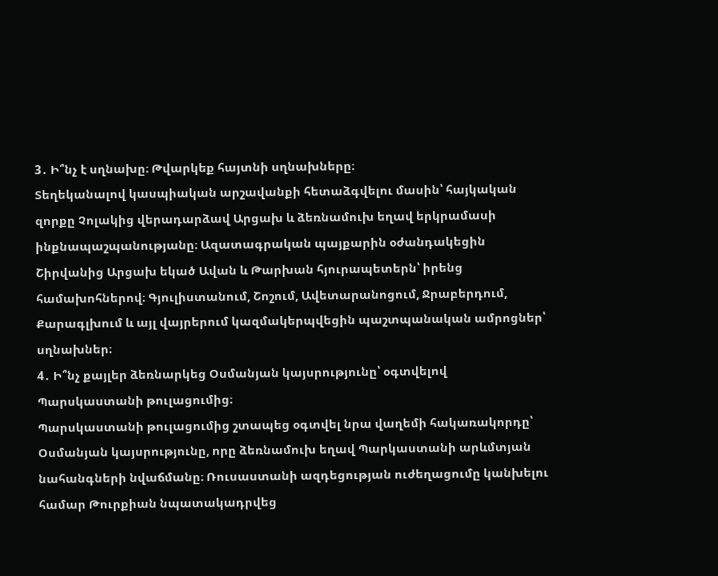3․ Ի՞նչ է սղնախը։ Թվարկեք հայտնի սղնախները։
Տեղեկանալով կասպիական արշավանքի հետաձգվելու մասին՝ հայկական զորքը Չոլակից վերադարձավ Արցախ և ձեռնամուխ եղավ երկրամասի ինքնապաշպանությանը։ Ազատագրական պայքարին օժանդակեցին Շիրվանից Արցախ եկած Ավան և Թարխան հյուրապետերն՝ իրենց համախոհներով։ Գյուլիստանում, Շոշում, Ավետարանոցում, Ջրաբերդում, Քարագլխում և այլ վայրերում կազմակերպվեցին պաշտպանական ամրոցներ՝ սղնախներ։
4․ Ի՞նչ քայլեր ձեռնարկեց Օսմանյան կայսրությունը՝ օգտվելով Պարսկաստանի թուլացումից։
Պարսկաստանի թուլացումից շտապեց օգտվել նրա վաղեմի հակառակորդը՝ Օսմանյան կայսրությունը, որը ձեռնամուխ եղավ Պարկաստանի արևմտյան նահանգների նվաճմանը։ Ռուսաստանի ազդեցության ուժեղացումը կանխելու համար Թուրքիան նպատակադրվեց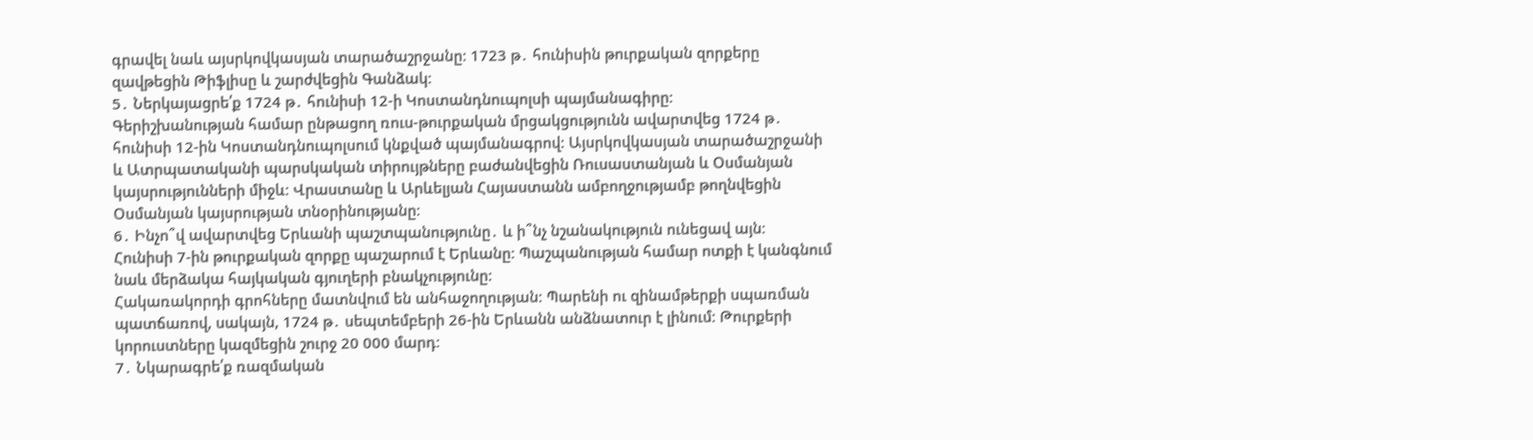գրավել նաև այսրկովկասյան տարածաշրջանը։ 1723 թ․ հունիսին թուրքական զորքերը զավթեցին Թիֆլիսը և շարժվեցին Գանձակ։
5․ Ներկայացրե՛ք 1724 թ․ հունիսի 12-ի Կոստանդնուպոլսի պայմանագիրը։
Գերիշխանության համար ընթացող ռուս-թուրքական մրցակցությունն ավարտվեց 1724 թ․ հունիսի 12-ին Կոստանդնուպոլսում կնքված պայմանագրով։ Այսրկովկասյան տարածաշրջանի և Ատրպատականի պարսկական տիրույթները բաժանվեցին Ռուսաստանյան և Օսմանյան կայսրությունների միջև։ Վրաստանը և Արևելյան Հայաստանն ամբողջությամբ թողնվեցին Օսմանյան կայսրության տնօրինությանը։
6․ Ինչո՞վ ավարտվեց Երևանի պաշտպանությունը․ և ի՞նչ նշանակություն ունեցավ այն։
Հունիսի 7-ին թուրքական զորքը պաշարում է Երևանը։ Պաշպանության համար ոտքի է կանգնում նաև մերձակա հայկական գյուղերի բնակչությունը։
Հակառակորդի գրոհները մատնվում են անհաջողության։ Պարենի ու զինամթերքի սպառման պատճառով, սակայն, 1724 թ․ սեպտեմբերի 26-ին Երևանն անձնատուր է լինում։ Թուրքերի կորուստները կազմեցին շուրջ 20 000 մարդ։
7․ Նկարագրե՛ք ռազմական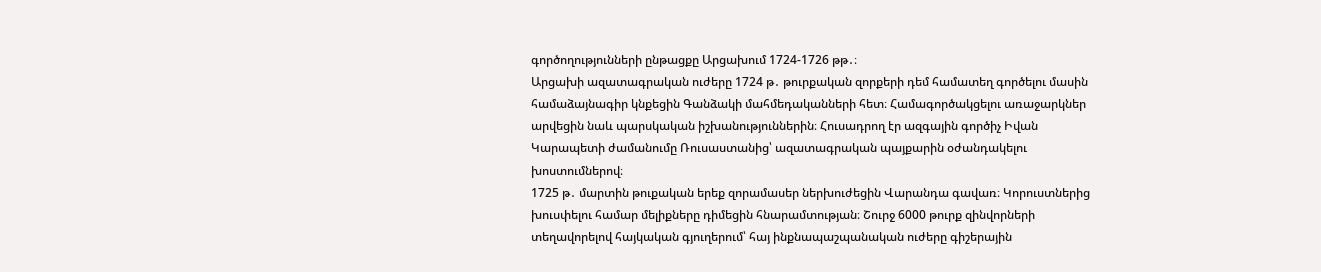գործողությունների ընթացքը Արցախում 1724-1726 թթ․։
Արցախի ազատագրական ուժերը 1724 թ․ թուրքական զորքերի դեմ համատեղ գործելու մասին համաձայնագիր կնքեցին Գանձակի մահմեդականների հետ։ Համագործակցելու առաջարկներ արվեցին նաև պարսկական իշխանություններին։ Հուսադրող էր ազգային գործիչ Իվան Կարապետի ժամանումը Ռուսաստանից՝ ազատագրական պայքարին օժանդակելու խոստումներով։
1725 թ․ մարտին թուքական երեք զորամասեր ներխուժեցին Վարանդա գավառ։ Կորուստներից խուսփելու համար մելիքները դիմեցին հնարամտության։ Շուրջ 6000 թուրք զինվորների տեղավորելով հայկական գյուղերում՝ հայ ինքնապաշպանական ուժերը գիշերային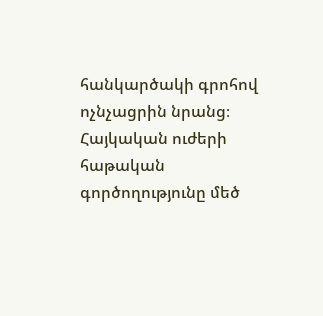հանկարծակի գրոհով ոչնչացրին նրանց։ Հայկական ուժերի հաթական գործողությունը մեծ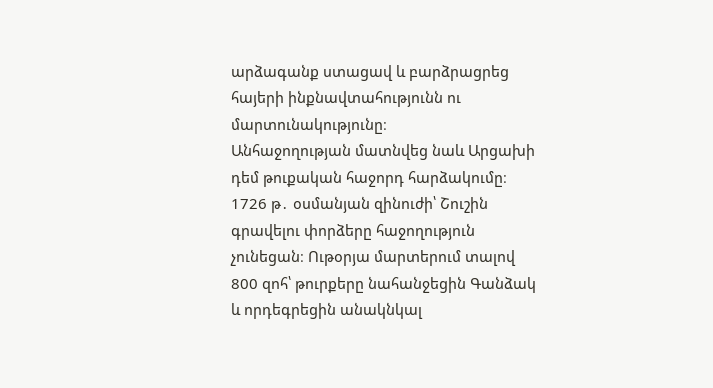արձագանք ստացավ և բարձրացրեց հայերի ինքնավտահությունն ու մարտունակությունը։
Անհաջողության մատնվեց նաև Արցախի դեմ թուքական հաջորդ հարձակումը։ 1726 թ․ օսմանյան զինուժի՝ Շուշին գրավելու փորձերը հաջողություն չունեցան։ Ութօրյա մարտերում տալով 800 զոհ՝ թուրքերը նահանջեցին Գանձակ և որդեգրեցին անակնկալ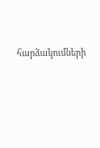հարձակումների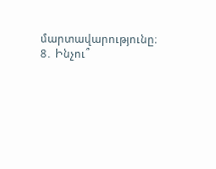մարտավարությունը։
8․ Ինչու՞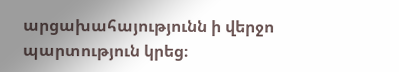արցախահայությունն ի վերջո պարտություն կրեց։